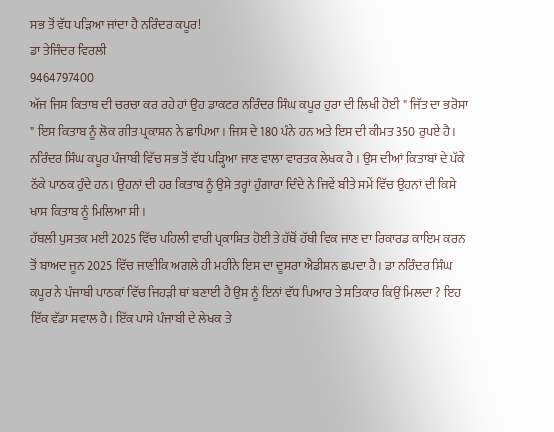ਸਭ ਤੋਂ ਵੱਧ ਪੜਿਆ ਜਾਂਦਾ ਹੈ ਨਰਿੰਦਰ ਕਪੂਰ!
ਡਾ ਤੇਜਿੰਦਰ ਵਿਰਲੀ
9464797400
ਅੱਜ ਜਿਸ ਕਿਤਾਬ ਦੀ ਚਰਚਾ ਕਰ ਰਹੇ ਹਾਂ ਉਹ ਡਾਕਟਰ ਨਰਿੰਦਰ ਸਿੰਘ ਕਪੂਰ ਹੁਰਾ ਦੀ ਲਿਖੀ ਹੋਈ " ਜਿੱਤ ਦਾ ਭਰੋਸਾ " ਇਸ ਕਿਤਾਬ ਨੂੰ ਲੋਕ ਗੀਤ ਪ੍ਰਕਾਸ਼ਨ ਨੇ ਛਾਪਿਆ। ਜਿਸ ਦੇ 180 ਪੰਨੇ ਹਨ ਅਤੇ ਇਸ ਦੀ ਕੀਮਤ 350 ਰੁਪਏ ਹੈ।
ਨਰਿੰਦਰ ਸਿੰਘ ਕਪੂਰ ਪੰਜਾਬੀ ਵਿੱਚ ਸਭ ਤੋਂ ਵੱਧ ਪੜ੍ਹਿਆ ਜਾਣ ਵਾਲਾ ਵਾਰਤਕ ਲੇਖਕ ਹੈ । ਉਸ ਦੀਆਂ ਕਿਤਾਬਾਂ ਦੇ ਪੱਕੇ ਠੱਕੇ ਪਾਠਕ ਹੁੰਦੇ ਹਨ। ਉਹਨਾਂ ਦੀ ਹਰ ਕਿਤਾਬ ਨੂੰ ਉਸੇ ਤਰ੍ਹਾਂ ਹੁੰਗਾਰਾ ਦਿੰਦੇ ਨੇ ਜਿਵੇਂ ਬੀਤੇ ਸਮੇਂ ਵਿੱਚ ਉਹਨਾਂ ਦੀ ਕਿਸੇ ਖਾਸ ਕਿਤਾਬ ਨੂੰ ਮਿਲਿਆ ਸੀ ।
ਹੱਥਲੀ ਪੁਸਤਕ ਮਈ 2025 ਵਿੱਚ ਪਹਿਲੀ ਵਾਰੀ ਪ੍ਰਕਾਸ਼ਿਤ ਹੋਈ ਤੇ ਹੱਥੋਂ ਹੱਥੀ ਵਿਕ ਜਾਣ ਦਾ ਰਿਕਾਰਡ ਕਾਇਮ ਕਰਨ ਤੋਂ ਬਾਅਦ ਜੂਨ 2025 ਵਿੱਚ ਜਾਣੀਕਿ ਅਗਲੇ ਹੀ ਮਹੀਨੇ ਇਸ ਦਾ ਦੂਸਰਾ ਐਡੀਸ਼ਨ ਛਪਦਾ ਹੈ। ਡਾ ਨਰਿੰਦਰ ਸਿੰਘ ਕਪੂਰ ਨੇ ਪੰਜਾਬੀ ਪਾਠਕਾਂ ਵਿੱਚ ਜਿਹੜੀ ਥਾਂ ਬਣਾਈ ਹੈ ਉਸ ਨੂੰ ਇਨਾਂ ਵੱਧ ਪਿਆਰ ਤੇ ਸਤਿਕਾਰ ਕਿਉਂ ਮਿਲਦਾ ? ਇਹ ਇੱਕ ਵੱਡਾ ਸਵਾਲ ਹੈ। ਇੱਕ ਪਾਸੇ ਪੰਜਾਬੀ ਦੇ ਲੇਖਕ ਤੇ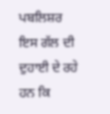ਪਬਲਿਸ਼ਰ ਇਸ ਗੱਲ ਦੀ ਦੁਹਾਈ ਦੇ ਰਹੇ ਹਨ ਕਿ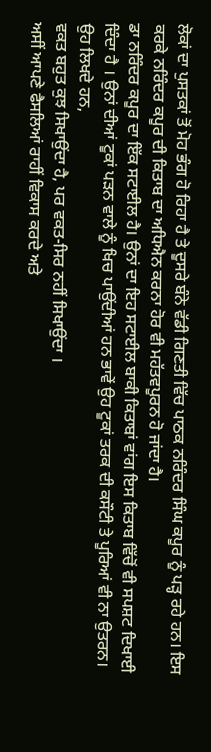ਲੋਕਾਂ ਦਾ ਪੁਸਤਕਾਂ ਤੋਂ ਮੋਹ ਭੰਗ ਹੋ ਰਿਹਾ ਹੈ ਤੇ ਦੂਸਰੇ ਬੰਨੇ ਵੱਡੀ ਗਿਣਤੀ ਵਿੱਚ ਪਾਠਕ ਨਰਿੰਦਰ ਸਿੰਘ ਕਪੂਰ ਨੂੰ ਪੜ੍ਹ ਰਹੇ ਹਨ। ਇਸ ਕਰਕੇ ਨਰਿੰਦਰ ਕਪੂਰ ਦੀ ਕਿਤਾਬ ਦਾ ਅਧਿਐਨ ਕਰਨਾ ਹੋਰ ਵੀ ਮਹੱਤਵਪੂਰਨ ਹੋ ਜਾਂਦਾ ਹੈ।
ਡਾ ਨਰਿੰਦਰ ਕਪੂਰ ਦਾ ਇੱਕ ਸਟਾਈਲ ਹੈ। ਉਨਾਂ ਦਾ ਇਹ ਸਟਾਈਲ ਬਾਕੀ ਕਿਤਾਬਾਂ ਵਾਂਗ ਇਸ ਕਿਤਾਬ ਵਿੱਚੋਂ ਵੀ ਸਪਸ਼ਟ ਦਿਖਾਈ ਦਿੰਦਾ ਹੈ । ਉਨਾਂ ਦੀਆਂ ਟੂਕਾਂ ਪੜਨ ਵਾਲੇ ਨੂੰ ਖਿਚ ਪਾਉਂਦੀਆਂ ਹਨ ਭਾਵੇਂ ਉਹ ਟੂਕਾਂ ਤਰਕ ਦੀ ਕਸੌਟੀ ਤੇ ਪੂਰਿਆਂ ਵੀ ਨਾ ਉਤਰਨ। ਉਹ ਲਿਖਦੇ ਹਨ,
ਵਕਤ ਬਹੁਤ ਕੁਝ ਸਿਖਾਉਂਦਾ ਹੈ, ਪਰ ਵਕਤ-ਸਿਰ ਨਹੀਂ ਸਿਖਾਉਂਦਾ ।
ਅਸੀਂ ਆਪਣੇ ਫੈਸਲਿਆਂ ਰਾਹੀਂ ਵਿਕਾਸ ਕਰਦੇ ਅਤੇ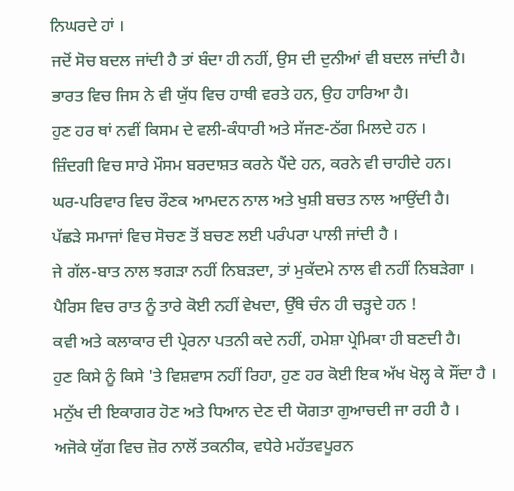ਨਿਘਰਦੇ ਹਾਂ ।
ਜਦੋਂ ਸੋਚ ਬਦਲ ਜਾਂਦੀ ਹੈ ਤਾਂ ਬੰਦਾ ਹੀ ਨਹੀਂ, ਉਸ ਦੀ ਦੁਨੀਆਂ ਵੀ ਬਦਲ ਜਾਂਦੀ ਹੈ।
ਭਾਰਤ ਵਿਚ ਜਿਸ ਨੇ ਵੀ ਯੁੱਧ ਵਿਚ ਹਾਥੀ ਵਰਤੇ ਹਨ, ਉਹ ਹਾਰਿਆ ਹੈ।
ਹੁਣ ਹਰ ਥਾਂ ਨਵੀਂ ਕਿਸਮ ਦੇ ਵਲੀ-ਕੰਧਾਰੀ ਅਤੇ ਸੱਜਣ-ਠੱਗ ਮਿਲਦੇ ਹਨ ।
ਜ਼ਿੰਦਗੀ ਵਿਚ ਸਾਰੇ ਮੌਸਮ ਬਰਦਾਸ਼ਤ ਕਰਨੇ ਪੈਂਦੇ ਹਨ, ਕਰਨੇ ਵੀ ਚਾਹੀਦੇ ਹਨ।
ਘਰ-ਪਰਿਵਾਰ ਵਿਚ ਰੌਣਕ ਆਮਦਨ ਨਾਲ ਅਤੇ ਖੁਸ਼ੀ ਬਚਤ ਨਾਲ ਆਉਂਦੀ ਹੈ।
ਪੱਛੜੇ ਸਮਾਜਾਂ ਵਿਚ ਸੋਚਣ ਤੋਂ ਬਚਣ ਲਈ ਪਰੰਪਰਾ ਪਾਲੀ ਜਾਂਦੀ ਹੈ ।
ਜੇ ਗੱਲ-ਬਾਤ ਨਾਲ ਝਗੜਾ ਨਹੀਂ ਨਿਬੜਦਾ, ਤਾਂ ਮੁਕੱਦਮੇ ਨਾਲ ਵੀ ਨਹੀਂ ਨਿਬੜੇਗਾ ।
ਪੈਰਿਸ ਵਿਚ ਰਾਤ ਨੂੰ ਤਾਰੇ ਕੋਈ ਨਹੀਂ ਵੇਖਦਾ, ਉੱਥੇ ਚੰਨ ਹੀ ਚੜ੍ਹਦੇ ਹਨ !
ਕਵੀ ਅਤੇ ਕਲਾਕਾਰ ਦੀ ਪ੍ਰੇਰਨਾ ਪਤਨੀ ਕਦੇ ਨਹੀਂ, ਹਮੇਸ਼ਾ ਪ੍ਰੇਮਿਕਾ ਹੀ ਬਣਦੀ ਹੈ।
ਹੁਣ ਕਿਸੇ ਨੂੰ ਕਿਸੇ 'ਤੇ ਵਿਸ਼ਵਾਸ ਨਹੀਂ ਰਿਹਾ, ਹੁਣ ਹਰ ਕੋਈ ਇਕ ਅੱਖ ਖੋਲ੍ਹ ਕੇ ਸੌਂਦਾ ਹੈ ।
ਮਨੁੱਖ ਦੀ ਇਕਾਗਰ ਹੋਣ ਅਤੇ ਧਿਆਨ ਦੇਣ ਦੀ ਯੋਗਤਾ ਗੁਆਚਦੀ ਜਾ ਰਹੀ ਹੈ ।
ਅਜੋਕੇ ਯੁੱਗ ਵਿਚ ਜ਼ੋਰ ਨਾਲੋਂ ਤਕਨੀਕ, ਵਧੇਰੇ ਮਹੱਤਵਪੂਰਨ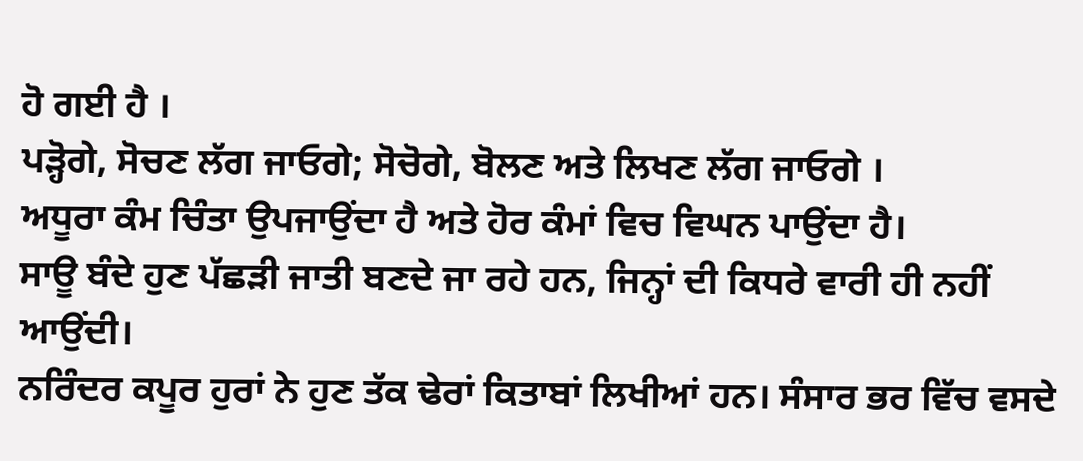ਹੋ ਗਈ ਹੈ ।
ਪੜ੍ਹੋਗੇ, ਸੋਚਣ ਲੱਗ ਜਾਓਗੇ; ਸੋਚੋਗੇ, ਬੋਲਣ ਅਤੇ ਲਿਖਣ ਲੱਗ ਜਾਓਗੇ ।
ਅਧੂਰਾ ਕੰਮ ਚਿੰਤਾ ਉਪਜਾਉਂਦਾ ਹੈ ਅਤੇ ਹੋਰ ਕੰਮਾਂ ਵਿਚ ਵਿਘਨ ਪਾਉਂਦਾ ਹੈ।
ਸਾਊ ਬੰਦੇ ਹੁਣ ਪੱਛੜੀ ਜਾਤੀ ਬਣਦੇ ਜਾ ਰਹੇ ਹਨ, ਜਿਨ੍ਹਾਂ ਦੀ ਕਿਧਰੇ ਵਾਰੀ ਹੀ ਨਹੀਂ ਆਉਂਦੀ।
ਨਰਿੰਦਰ ਕਪੂਰ ਹੁਰਾਂ ਨੇ ਹੁਣ ਤੱਕ ਢੇਰਾਂ ਕਿਤਾਬਾਂ ਲਿਖੀਆਂ ਹਨ। ਸੰਸਾਰ ਭਰ ਵਿੱਚ ਵਸਦੇ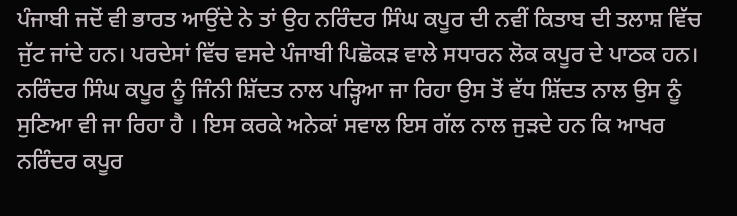ਪੰਜਾਬੀ ਜਦੋਂ ਵੀ ਭਾਰਤ ਆਉਂਦੇ ਨੇ ਤਾਂ ਉਹ ਨਰਿੰਦਰ ਸਿੰਘ ਕਪੂਰ ਦੀ ਨਵੀਂ ਕਿਤਾਬ ਦੀ ਤਲਾਸ਼ ਵਿੱਚ ਜੁੱਟ ਜਾਂਦੇ ਹਨ। ਪਰਦੇਸਾਂ ਵਿੱਚ ਵਸਦੇ ਪੰਜਾਬੀ ਪਿਛੋਕੜ ਵਾਲੇ ਸਧਾਰਨ ਲੋਕ ਕਪੂਰ ਦੇ ਪਾਠਕ ਹਨ।
ਨਰਿੰਦਰ ਸਿੰਘ ਕਪੂਰ ਨੂੰ ਜਿੰਨੀ ਸ਼ਿੱਦਤ ਨਾਲ ਪੜ੍ਹਿਆ ਜਾ ਰਿਹਾ ਉਸ ਤੋਂ ਵੱਧ ਸ਼ਿੱਦਤ ਨਾਲ ਉਸ ਨੂੰ ਸੁਣਿਆ ਵੀ ਜਾ ਰਿਹਾ ਹੈ । ਇਸ ਕਰਕੇ ਅਨੇਕਾਂ ਸਵਾਲ ਇਸ ਗੱਲ ਨਾਲ ਜੁੜਦੇ ਹਨ ਕਿ ਆਖਰ ਨਰਿੰਦਰ ਕਪੂਰ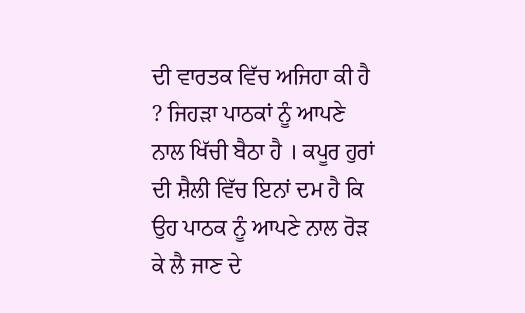ਦੀ ਵਾਰਤਕ ਵਿੱਚ ਅਜਿਹਾ ਕੀ ਹੈ ? ਜਿਹੜਾ ਪਾਠਕਾਂ ਨੂੰ ਆਪਣੇ ਨਾਲ ਖਿੱਚੀ ਬੈਠਾ ਹੈ । ਕਪੂਰ ਹੁਰਾਂ ਦੀ ਸ਼ੈਲੀ ਵਿੱਚ ਇਨਾਂ ਦਮ ਹੈ ਕਿ ਉਹ ਪਾਠਕ ਨੂੰ ਆਪਣੇ ਨਾਲ ਰੋੜ ਕੇ ਲੈ ਜਾਣ ਦੇ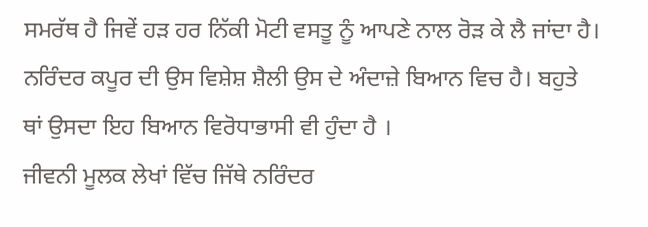ਸਮਰੱਥ ਹੈ ਜਿਵੇਂ ਹੜ ਹਰ ਨਿੱਕੀ ਮੋਟੀ ਵਸਤੂ ਨੂੰ ਆਪਣੇ ਨਾਲ ਰੋੜ ਕੇ ਲੈ ਜਾਂਦਾ ਹੈ। ਨਰਿੰਦਰ ਕਪੂਰ ਦੀ ਉਸ ਵਿਸ਼ੇਸ਼ ਸ਼ੈਲੀ ਉਸ ਦੇ ਅੰਦਾਜ਼ੇ ਬਿਆਨ ਵਿਚ ਹੈ। ਬਹੁਤੇ ਥਾਂ ਉਸਦਾ ਇਹ ਬਿਆਨ ਵਿਰੋਧਾਭਾਸੀ ਵੀ ਹੁੰਦਾ ਹੈ ।
ਜੀਵਨੀ ਮੂਲਕ ਲੇਖਾਂ ਵਿੱਚ ਜਿੱਥੇ ਨਰਿੰਦਰ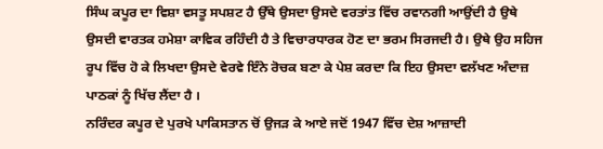ਸਿੰਘ ਕਪੂਰ ਦਾ ਵਿਸ਼ਾ ਵਸਤੂ ਸਪਸ਼ਟ ਹੈ ਉੱਥੇ ਉਸਦਾ ਉਸਦੇ ਵਰਤਾਂਤ ਵਿੱਚ ਰਵਾਨਗੀ ਆਉਂਦੀ ਹੈ ਉਥੇ ਉਸਦੀ ਵਾਰਤਕ ਹਮੇਸ਼ਾ ਕਾਵਿਕ ਰਹਿੰਦੀ ਹੈ ਤੇ ਵਿਚਾਰਧਾਰਕ ਹੋਣ ਦਾ ਭਰਮ ਸਿਰਜਦੀ ਹੈ। ਉਥੇ ਉਹ ਸਹਿਜ ਰੂਪ ਵਿੱਚ ਹੋ ਕੇ ਲਿਖਦਾ ਉਸਦੇ ਵੇਰਵੇ ਇੰਨੇ ਰੋਚਕ ਬਣਾ ਕੇ ਪੇਸ਼ ਕਰਦਾ ਕਿ ਇਹ ਉਸਦਾ ਵਲੱਖਣ ਅੰਦਾਜ਼ ਪਾਠਕਾਂ ਨੂੰ ਖਿੱਚ ਲੈਂਦਾ ਹੈ ।
ਨਰਿੰਦਰ ਕਪੂਰ ਦੇ ਪੁਰਖੇ ਪਾਕਿਸਤਾਨ ਚੋਂ ਉਜੜ ਕੇ ਆਏ ਜਦੋਂ 1947 ਵਿੱਚ ਦੇਸ਼ ਆਜ਼ਾਦੀ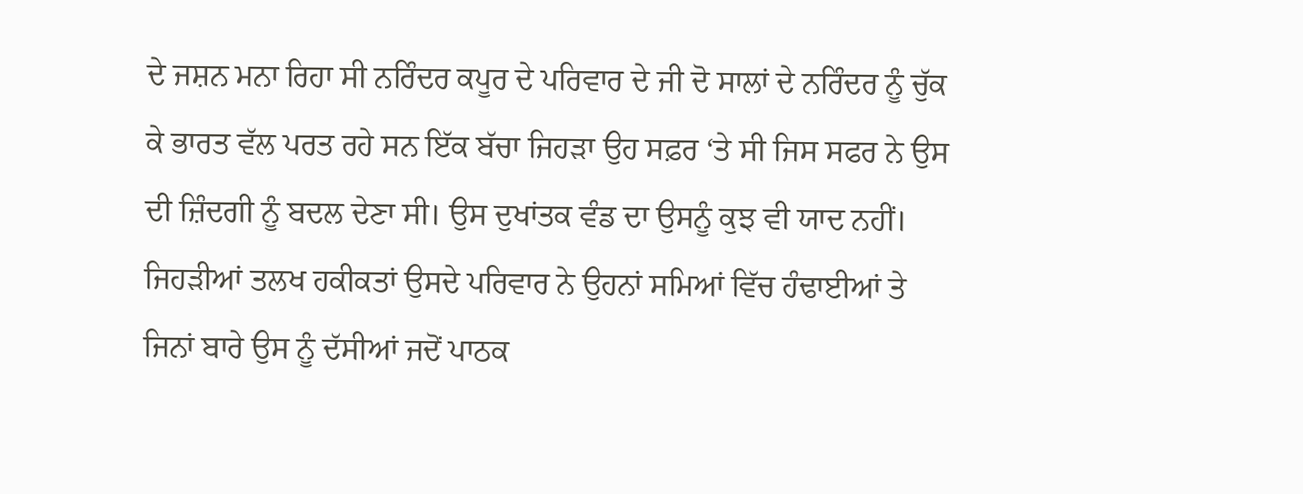ਦੇ ਜਸ਼ਨ ਮਨਾ ਰਿਹਾ ਸੀ ਨਰਿੰਦਰ ਕਪੂਰ ਦੇ ਪਰਿਵਾਰ ਦੇ ਜੀ ਦੋ ਸਾਲਾਂ ਦੇ ਨਰਿੰਦਰ ਨੂੰ ਚੁੱਕ ਕੇ ਭਾਰਤ ਵੱਲ ਪਰਤ ਰਹੇ ਸਨ ਇੱਕ ਬੱਚਾ ਜਿਹੜਾ ਉਹ ਸਫ਼ਰ ‘ਤੇ ਸੀ ਜਿਸ ਸਫਰ ਨੇ ਉਸ ਦੀ ਜ਼ਿੰਦਗੀ ਨੂੰ ਬਦਲ ਦੇਣਾ ਸੀ। ਉਸ ਦੁਖਾਂਤਕ ਵੰਡ ਦਾ ਉਸਨੂੰ ਕੁਝ ਵੀ ਯਾਦ ਨਹੀਂ। ਜਿਹੜੀਆਂ ਤਲਖ ਹਕੀਕਤਾਂ ਉਸਦੇ ਪਰਿਵਾਰ ਨੇ ਉਹਨਾਂ ਸਮਿਆਂ ਵਿੱਚ ਹੰਢਾਈਆਂ ਤੇ ਜਿਨਾਂ ਬਾਰੇ ਉਸ ਨੂੰ ਦੱਸੀਆਂ ਜਦੋਂ ਪਾਠਕ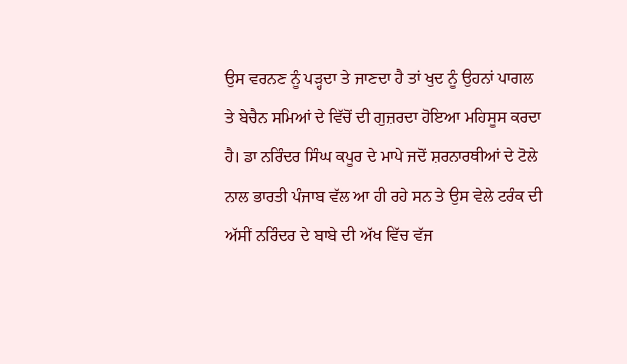ਉਸ ਵਰਨਣ ਨੂੰ ਪੜ੍ਹਦਾ ਤੇ ਜਾਣਦਾ ਹੈ ਤਾਂ ਖੁਦ ਨੂੰ ਉਹਨਾਂ ਪਾਗਲ ਤੇ ਬੇਚੈਨ ਸਮਿਆਂ ਦੇ ਵਿੱਚੋਂ ਦੀ ਗੁਜ਼ਰਦਾ ਹੋਇਆ ਮਹਿਸੂਸ ਕਰਦਾ ਹੈ। ਡਾ ਨਰਿੰਦਰ ਸਿੰਘ ਕਪੂਰ ਦੇ ਮਾਪੇ ਜਦੋਂ ਸ਼ਰਨਾਰਥੀਆਂ ਦੇ ਟੋਲੇ ਨਾਲ ਭਾਰਤੀ ਪੰਜਾਬ ਵੱਲ ਆ ਹੀ ਰਹੇ ਸਨ ਤੇ ਉਸ ਵੇਲੇ ਟਰੰਕ ਦੀ ਅੱਸੀਂ ਨਰਿੰਦਰ ਦੇ ਬਾਬੇ ਦੀ ਅੱਖ ਵਿੱਚ ਵੱਜ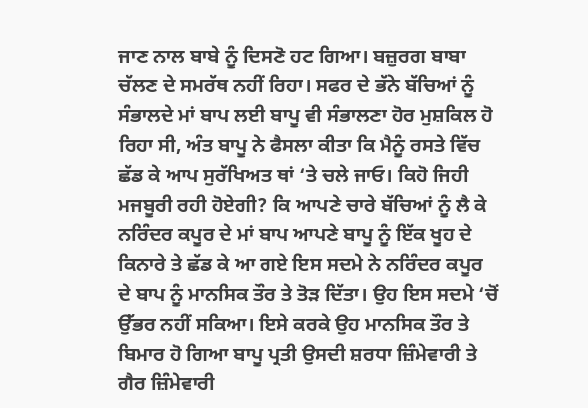ਜਾਣ ਨਾਲ ਬਾਬੇ ਨੂੰ ਦਿਸਣੋ ਹਟ ਗਿਆ। ਬਜ਼ੁਰਗ ਬਾਬਾ ਚੱਲਣ ਦੇ ਸਮਰੱਥ ਨਹੀਂ ਰਿਹਾ। ਸਫਰ ਦੇ ਭੱਨੇ ਬੱਚਿਆਂ ਨੂੰ ਸੰਭਾਲਦੇ ਮਾਂ ਬਾਪ ਲਈ ਬਾਪੂ ਵੀ ਸੰਭਾਲਣਾ ਹੋਰ ਮੁਸ਼ਕਿਲ ਹੋ ਰਿਹਾ ਸੀ, ਅੰਤ ਬਾਪੂ ਨੇ ਫੈਸਲਾ ਕੀਤਾ ਕਿ ਮੈਨੂੰ ਰਸਤੇ ਵਿੱਚ ਛੱਡ ਕੇ ਆਪ ਸੁਰੱਖਿਅਤ ਥਾਂ ‘ਤੇ ਚਲੇ ਜਾਓ। ਕਿਹੋ ਜਿਹੀ ਮਜਬੂਰੀ ਰਹੀ ਹੋਏਗੀ? ਕਿ ਆਪਣੇ ਚਾਰੇ ਬੱਚਿਆਂ ਨੂੰ ਲੈ ਕੇ ਨਰਿੰਦਰ ਕਪੂਰ ਦੇ ਮਾਂ ਬਾਪ ਆਪਣੇ ਬਾਪੂ ਨੂੰ ਇੱਕ ਖੂਹ ਦੇ ਕਿਨਾਰੇ ਤੇ ਛੱਡ ਕੇ ਆ ਗਏ ਇਸ ਸਦਮੇ ਨੇ ਨਰਿੰਦਰ ਕਪੂਰ ਦੇ ਬਾਪ ਨੂੰ ਮਾਨਸਿਕ ਤੌਰ ਤੇ ਤੋੜ ਦਿੱਤਾ। ਉਹ ਇਸ ਸਦਮੇ ‘ਚੋਂ ਉੱਭਰ ਨਹੀਂ ਸਕਿਆ। ਇਸੇ ਕਰਕੇ ਉਹ ਮਾਨਸਿਕ ਤੌਰ ਤੇ ਬਿਮਾਰ ਹੋ ਗਿਆ ਬਾਪੂ ਪ੍ਰਤੀ ਉਸਦੀ ਸ਼ਰਧਾ ਜ਼ਿੰਮੇਵਾਰੀ ਤੇ ਗੈਰ ਜ਼ਿੰਮੇਵਾਰੀ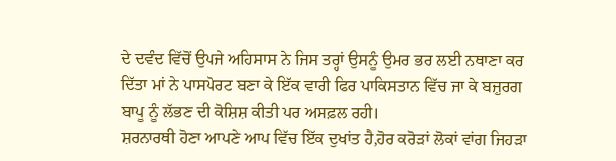ਦੇ ਦਵੰਦ ਵਿੱਚੋਂ ਉਪਜੇ ਅਹਿਸਾਸ ਨੇ ਜਿਸ ਤਰ੍ਹਾਂ ਉਸਨੂੰ ਉਮਰ ਭਰ ਲਈ ਨਥਾਣਾ ਕਰ ਦਿੱਤਾ ਮਾਂ ਨੇ ਪਾਸਪੋਰਟ ਬਣਾ ਕੇ ਇੱਕ ਵਾਰੀ ਫਿਰ ਪਾਕਿਸਤਾਨ ਵਿੱਚ ਜਾ ਕੇ ਬਜ਼ੁਰਗ ਬਾਪੂ ਨੂੰ ਲੱਭਣ ਦੀ ਕੋਸ਼ਿਸ਼ ਕੀਤੀ ਪਰ ਅਸਫ਼ਲ ਰਹੀ।
ਸ਼ਰਨਾਰਥੀ ਹੋਣਾ ਆਪਣੇ ਆਪ ਵਿੱਚ ਇੱਕ ਦੁਖਾਂਤ ਹੈ,ਹੋਰ ਕਰੋੜਾਂ ਲੋਕਾਂ ਵਾਂਗ ਜਿਹੜਾ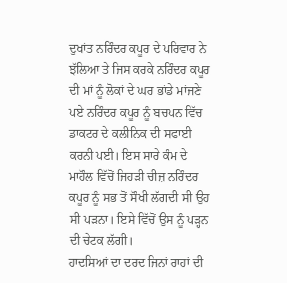ਦੁਖਾਂਤ ਨਰਿੰਦਰ ਕਪੂਰ ਦੇ ਪਰਿਵਾਰ ਨੇ ਝੱਲਿਆ ਤੇ ਜਿਸ ਕਰਕੇ ਨਰਿੰਦਰ ਕਪੂਰ ਦੀ ਮਾਂ ਨੂੰ ਲੋਕਾਂ ਦੇ ਘਰ ਭਾਂਡੇ ਮਾਂਜਣੇ ਪਏ ਨਰਿੰਦਰ ਕਪੂਰ ਨੂੰ ਬਚਪਨ ਵਿੱਚ ਡਾਕਟਰ ਦੇ ਕਲੀਨਿਕ ਦੀ ਸਫਾਈ ਕਰਨੀ ਪਈ। ਇਸ ਸਾਰੇ ਕੰਮ ਦੇ ਮਾਹੌਲ ਵਿੱਚੋਂ ਜਿਹੜੀ ਚੀਜ਼ ਨਰਿੰਦਰ ਕਪੂਰ ਨੂੰ ਸਭ ਤੋਂ ਸੌਖੀ ਲੱਗਦੀ ਸੀ ਉਹ ਸੀ ਪੜਨਾ। ਇਸੇ ਵਿੱਚੋਂ ਉਸ ਨੂੰ ਪੜ੍ਹਨ ਦੀ ਚੇਟਕ ਲੱਗੀ।
ਹਾਦਸਿਆਂ ਦਾ ਦਰਦ ਜਿਨਾਂ ਰਾਹਾਂ ਦੀ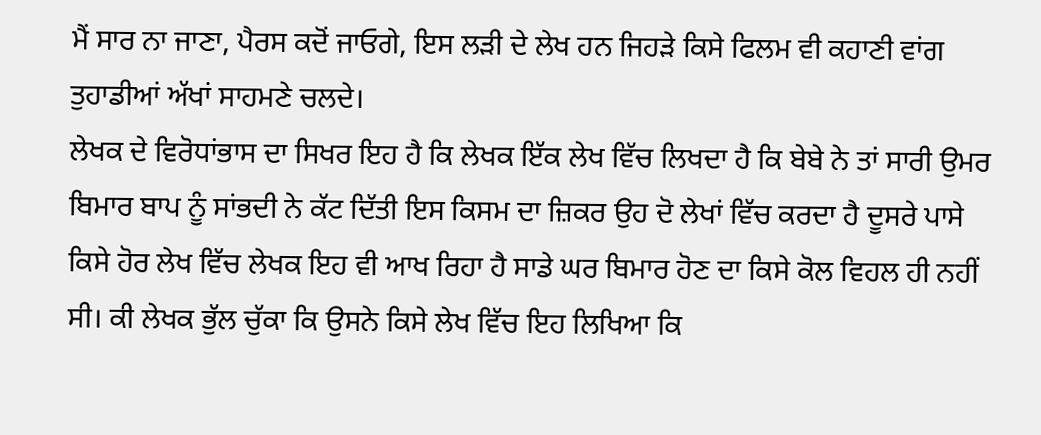ਮੈਂ ਸਾਰ ਨਾ ਜਾਣਾ, ਪੈਰਸ ਕਦੋਂ ਜਾਓਗੇ, ਇਸ ਲੜੀ ਦੇ ਲੇਖ ਹਨ ਜਿਹੜੇ ਕਿਸੇ ਫਿਲਮ ਵੀ ਕਹਾਣੀ ਵਾਂਗ ਤੁਹਾਡੀਆਂ ਅੱਖਾਂ ਸਾਹਮਣੇ ਚਲਦੇ।
ਲੇਖਕ ਦੇ ਵਿਰੋਧਾਂਭਾਸ ਦਾ ਸਿਖਰ ਇਹ ਹੈ ਕਿ ਲੇਖਕ ਇੱਕ ਲੇਖ ਵਿੱਚ ਲਿਖਦਾ ਹੈ ਕਿ ਬੇਬੇ ਨੇ ਤਾਂ ਸਾਰੀ ਉਮਰ ਬਿਮਾਰ ਬਾਪ ਨੂੰ ਸਾਂਭਦੀ ਨੇ ਕੱਟ ਦਿੱਤੀ ਇਸ ਕਿਸਮ ਦਾ ਜ਼ਿਕਰ ਉਹ ਦੋ ਲੇਖਾਂ ਵਿੱਚ ਕਰਦਾ ਹੈ ਦੂਸਰੇ ਪਾਸੇ ਕਿਸੇ ਹੋਰ ਲੇਖ ਵਿੱਚ ਲੇਖਕ ਇਹ ਵੀ ਆਖ ਰਿਹਾ ਹੈ ਸਾਡੇ ਘਰ ਬਿਮਾਰ ਹੋਣ ਦਾ ਕਿਸੇ ਕੋਲ ਵਿਹਲ ਹੀ ਨਹੀਂ ਸੀ। ਕੀ ਲੇਖਕ ਭੁੱਲ ਚੁੱਕਾ ਕਿ ਉਸਨੇ ਕਿਸੇ ਲੇਖ ਵਿੱਚ ਇਹ ਲਿਖਿਆ ਕਿ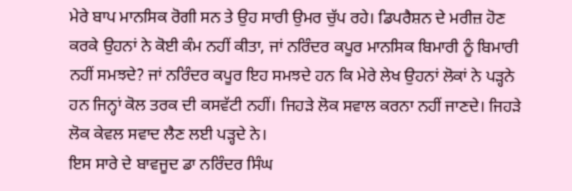ਮੇਰੇ ਬਾਪ ਮਾਨਸਿਕ ਰੋਗੀ ਸਨ ਤੇ ਉਹ ਸਾਰੀ ਉਮਰ ਚੁੱਪ ਰਹੇ। ਡਿਪਰੈਸ਼ਨ ਦੇ ਮਰੀਜ਼ ਹੋਣ ਕਰਕੇ ਉਹਨਾਂ ਨੇ ਕੋਈ ਕੰਮ ਨਹੀਂ ਕੀਤਾ, ਜਾਂ ਨਰਿੰਦਰ ਕਪੂਰ ਮਾਨਸਿਕ ਬਿਮਾਰੀ ਨੂੰ ਬਿਮਾਰੀ ਨਹੀਂ ਸਮਝਦੇ? ਜਾਂ ਨਰਿੰਦਰ ਕਪੂਰ ਇਹ ਸਮਝਦੇ ਹਨ ਕਿ ਮੇਰੇ ਲੇਖ ਉਹਨਾਂ ਲੋਕਾਂ ਨੇ ਪੜ੍ਹਨੇ ਹਨ ਜਿਨ੍ਹਾਂ ਕੋਲ ਤਰਕ ਦੀ ਕਸਵੱਟੀ ਨਹੀਂ। ਜਿਹੜੇ ਲੋਕ ਸਵਾਲ ਕਰਨਾ ਨਹੀਂ ਜਾਣਦੇ। ਜਿਹੜੇ ਲੋਕ ਕੇਵਲ ਸਵਾਦ ਲੈਣ ਲਈ ਪੜ੍ਹਦੇ ਨੇ।
ਇਸ ਸਾਰੇ ਦੇ ਬਾਵਜੂਦ ਡਾ ਨਰਿੰਦਰ ਸਿੰਘ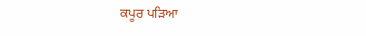ਕਪੂਰ ਪੜਿਆ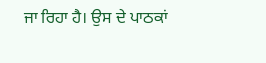ਜਾ ਰਿਹਾ ਹੈ। ਉਸ ਦੇ ਪਾਠਕਾਂ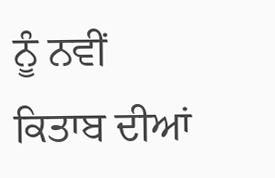ਨੂੰ ਨਵੀਂ
ਕਿਤਾਬ ਦੀਆਂ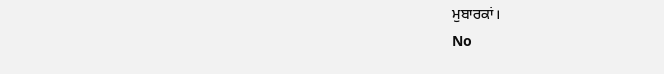ਮੁਬਾਰਕਾਂ।
No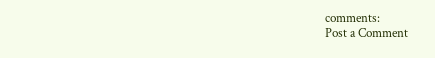comments:
Post a Comment